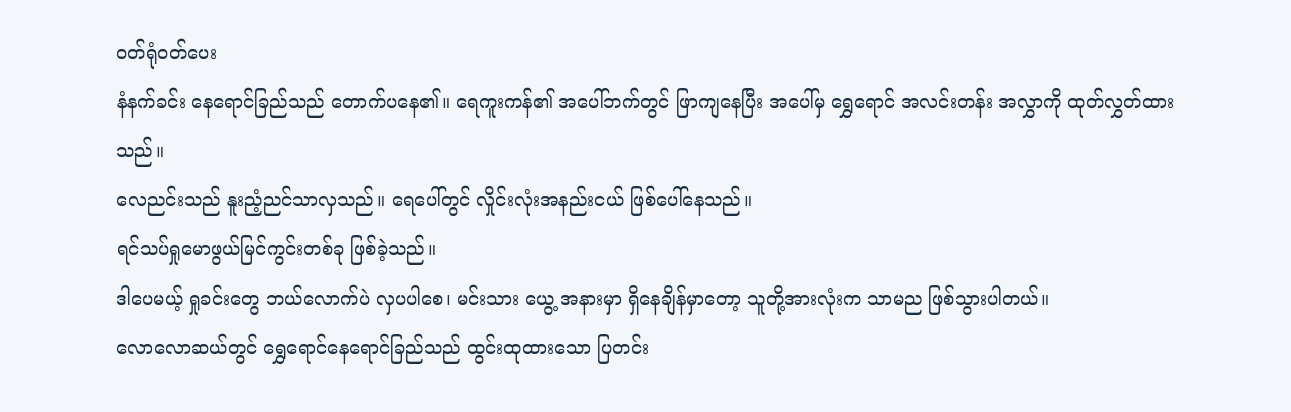ဝတ်ရုံဝတ်ပေး
နံနက်ခင်း နေရောင်ခြည်သည် တောက်ပနေ၏။ ရေကူးကန်၏ အပေါ်ဘက်တွင် ဖြာကျနေပြီး အပေါ်မှ ရွှေရောင် အလင်းတန်း အလွှာကို ထုတ်လွှတ်ထားသည်။
လေညင်းသည် နူးညံ့ညင်သာလှသည်။ ရေပေါ်တွင် လှိုင်းလုံးအနည်းငယ် ဖြစ်ပေါ်နေသည်။
ရင်သပ်ရှုမောဖွယ်မြင်ကွင်းတစ်ခု ဖြစ်ခဲ့သည်။
ဒါပေမယ့် ရှုခင်းတွေ ဘယ်လောက်ပဲ လှပပါစေ၊ မင်းသား ယွေ့ အနားမှာ ရှိနေချိန်မှာတော့ သူတို့အားလုံးက သာမည ဖြစ်သွားပါတယ်။
လောလောဆယ်တွင် ရွှေရောင်နေရောင်ခြည်သည် ထွင်းထုထားသော ပြတင်း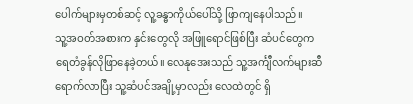ပေါက်များမှတစ်ဆင့် လူ့ခန္ဓာကိုယ်ပေါ်သို့ ဖြာကျနေပါသည်။
သူ့အဝတ်အစားက နှင်းတွေလို အဖြူရောင်ဖြစ်ပြီး ဆံပင်တွေက ရေတံခွန်လိုဖြာနေခဲ့တယ်။ လေနုအေးသည် သူ့အင်္ကျီလက်များဆီရောက်လာပြီး သူ့ဆံပင်အချို့မှာလည်း လေထဲတွင် ရှိ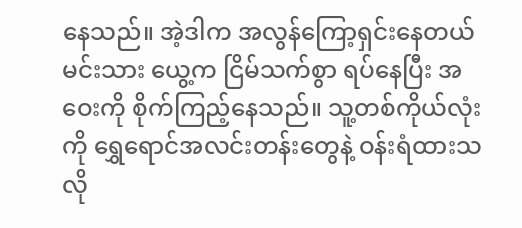နေသည်။ အဲ့ဒါက အလွန်ကြော့ရှင်းနေတယ်
မင်းသား ယွေ့က ငြိမ်သက်စွာ ရပ်နေပြီး အဝေးကို စိုက်ကြည့်နေသည်။ သူ့တစ်ကိုယ်လုံးကို ရွှေရောင်အလင်းတန်းတွေနဲ့ ဝန်းရံထားသလို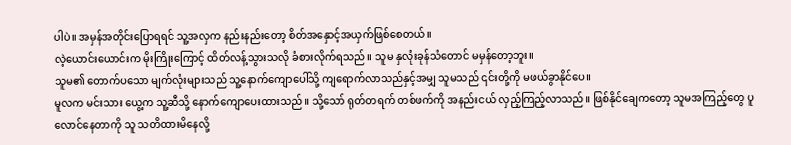ပါပဲ။ အမှန်အတိုင်းပြောရရင် သူ့အလှက နည်းနည်းတော့ စိတ်အနှောင့်အယှက်ဖြစ်စေတယ်။
လဲ့ယောင်းယောင်းက မိုးကြိုးကြောင့် ထိတ်လန့်သွားသလို ခံစားလိုက်ရသည်။ သူမ နှလုံးခုန်သံတောင် မမှန်တော့ဘူး။
သူမ၏ တောက်ပသော မျက်လုံးများသည် သူ့နောက်ကျောပေါ်သို့ ကျရောက်လာသည်နှင့်အမျှ သူမသည် ၎င်းတို့ကို မဖယ်ခွာနိုင်ပေ။
မူလက မင်းသား ယွေ့က သူ့ဆီသို့ နောက်ကျောပေးထားသည်။ သို့သော် ရုတ်တရက် တစ်ဖက်ကို အနည်းငယ် လှည့်ကြည့်လာသည်။ ဖြစ်နိုင်ချေကတော့ သူမအကြည့်တွေ ပူလောင်နေတာကို သူ သတိထားမိနေလို့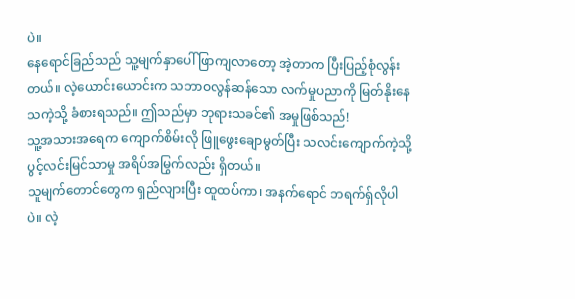ပဲ။
နေရောင်ခြည်သည် သူ့မျက်နှာပေါ် ဖြာကျလာတော့ အဲ့တာက ပြီးပြည့်စုံလွန်းတယ်။ လဲ့ယောင်းယောင်းက သဘာဝလွန်ဆန်သော လက်မှုပညာကို မြတ်နိုးနေသကဲ့သို့ ခံစားရသည်။ ဤသည်မှာ ဘုရားသခင်၏ အမှုဖြစ်သည်!
သူ့အသားအရေက ကျောက်စိမ်းလို ဖြူဖွေးချောမွတ်ပြီး သလင်းကျောက်ကဲ့သို့ ပွင့်လင်းမြင်သာမှု အရိပ်အမြွက်လည်း ရှိတယ်။
သူမျက်တောင်တွေက ရှည်လျားပြီး ထူထပ်ကာ၊ အနက်ရောင် ဘရက်ရှ်လိုပါပဲ။ လဲ့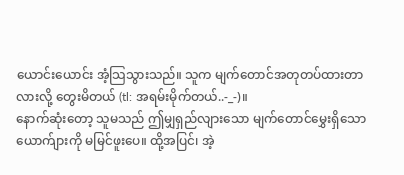ယောင်းယောင်း အံ့သြသွားသည်။ သူက မျက်တောင်အတုတပ်ထားတာလားလို့ တွေးမိတယ် (tl: အရမ်းမိုက်တယ်..-_-)။
နောက်ဆုံးတော့ သူမသည် ဤမျှရှည်လျားသော မျက်တောင်မွှေးရှိသော ယောက်ျားကို မမြင်ဖူးပေ။ ထို့အပြင်၊ အဲ့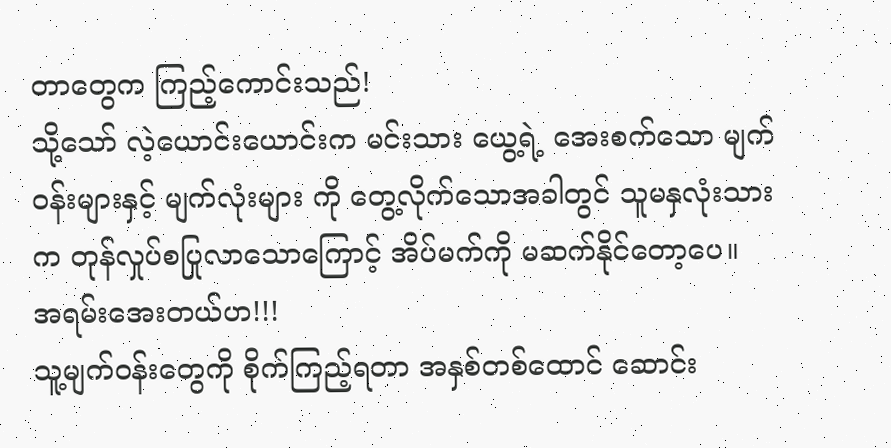တာတွေက ကြည့်ကောင်းသည်!
သို့သော် လဲ့ယောင်းယောင်းက မင်းသား ယွေ့ရဲ့ အေးစက်သော မျက်ဝန်းများနှင့် မျက်လုံးများ ကို တွေ့လိုက်သောအခါတွင် သူမနှလုံးသားက တုန်လှုပ်စပြုလာသောကြောင့် အိပ်မက်ကို မဆက်နိုင်တော့ပေ။
အရမ်းအေးတယ်ဟ!!!
သူ့မျက်ဝန်းတွေကို စိုက်ကြည့်ရတာ အနှစ်တစ်ထောင် ဆောင်း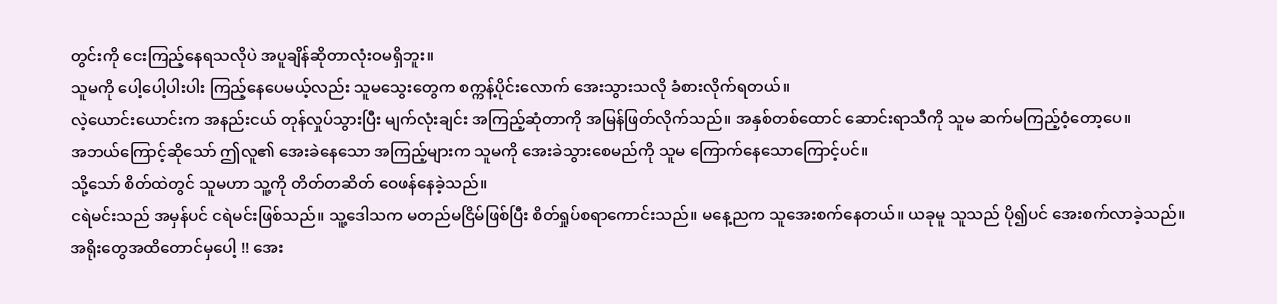တွင်းကို ငေးကြည့်နေရသလိုပဲ အပူချိန်ဆိုတာလုံးဝမရှိဘူး။
သူမကို ပေါ့ပေါ့ပါးပါး ကြည့်နေပေမယ့်လည်း သူမသွေးတွေက စက္ကန့်ပိုင်းလောက် အေးသွားသလို ခံစားလိုက်ရတယ်။
လဲ့ယောင်းယောင်းက အနည်းငယ် တုန်လှုပ်သွားပြီး မျက်လုံးချင်း အကြည့်ဆုံတာကို အမြန်ဖြတ်လိုက်သည်။ အနှစ်တစ်ထောင် ဆောင်းရာသီကို သူမ ဆက်မကြည့်ဝံ့တော့ပေ။
အဘယ်ကြောင့်ဆိုသော် ဤလူ၏ အေးခဲနေသော အကြည့်များက သူမကို အေးခဲသွားစေမည်ကို သူမ ကြောက်နေသောကြောင့်ပင်။
သို့သော် စိတ်ထဲတွင် သူမဟာ သူ့ကို တိတ်တဆိတ် ဝေဖန်နေခဲ့သည်။
ငရဲမင်းသည် အမှန်ပင် ငရဲမင်းဖြစ်သည်။ သူ့ဒေါသက မတည်မငြိမ်ဖြစ်ပြီး စိတ်ရှုပ်စရာကောင်းသည်။ မနေ့ညက သူအေးစက်နေတယ်။ ယခုမူ သူသည် ပို၍ပင် အေးစက်လာခဲ့သည်။ အရိုးတွေအထိတောင်မှပေါ့ !! အေး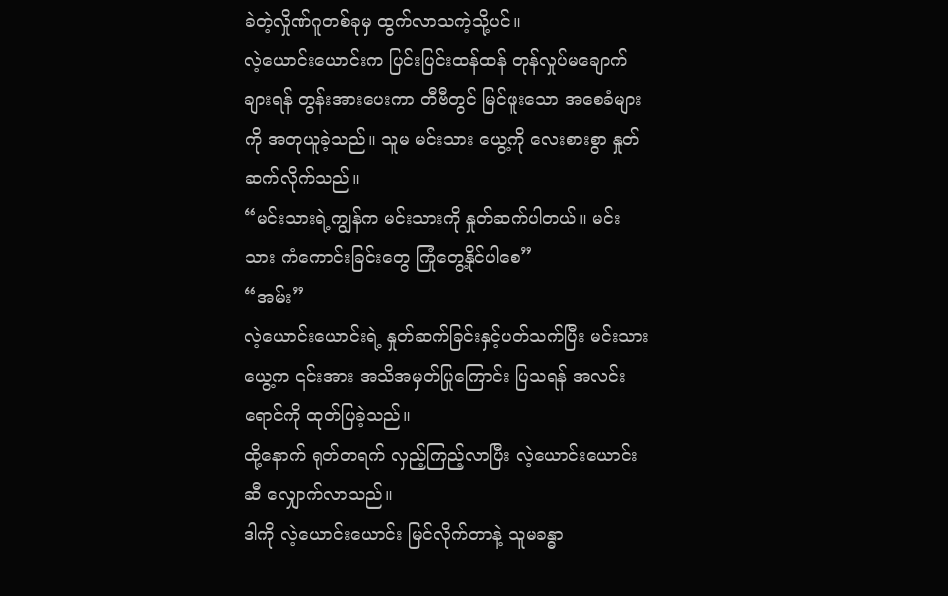ခဲတဲ့လှိုဏ်ဂူတစ်ခုမှ ထွက်လာသကဲ့သို့ပင်။
လဲ့ယောင်းယောင်းက ပြင်းပြင်းထန်ထန် တုန်လှုပ်မချောက်ချားရန် တွန်းအားပေးကာ တီဗီတွင် မြင်ဖူးသော အစေခံများကို အတုယူခဲ့သည်။ သူမ မင်းသား ယွေ့ကို လေးစားစွာ နှုတ်ဆက်လိုက်သည်။
“မင်းသားရဲ့ကျွန်က မင်းသားကို နှုတ်ဆက်ပါတယ်။ မင်းသား ကံကောင်းခြင်းတွေ ကြုံတွေ့နိုင်ပါစေ”
“အမ်း”
လဲ့ယောင်းယောင်းရဲ့ နှုတ်ဆက်ခြင်းနှင့်ပတ်သက်ပြီး မင်းသား ယွေ့က ၎င်းအား အသိအမှတ်ပြုကြောင်း ပြသရန် အလင်းရောင်ကို ထုတ်ပြခဲ့သည်။
ထို့နောက် ရုတ်တရက် လှည့်ကြည့်လာပြီး လဲ့ယောင်းယောင်းဆီ လျှောက်လာသည်။
ဒါကို လဲ့ယောင်းယောင်း မြင်လိုက်တာနဲ့ သူမခန္ဓာ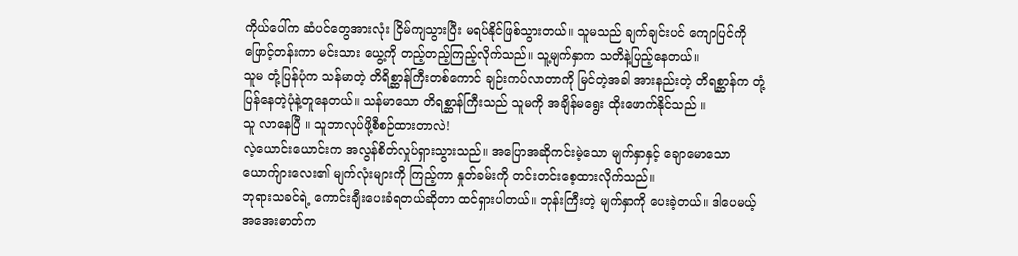ကိုယ်ပေါ်က ဆံပင်တွေအားလုံး ငြိမ်ကျသွားပြီး မရပ်နိုင်ဖြစ်သွားတယ်။ သူမသည် ချက်ချင်းပင် ကျောပြင်ကို ဖြောင့်တန်းကာ မင်းသား ယွေ့ကို တည့်တည့်ကြည့်လိုက်သည်။ သူ့မျက်နှာက သတိနဲ့ပြည့်နေတယ်။
သူမ တုံ့ပြန်ပုံက သန်မာတဲ့ တိရိစ္ဆာန်ကြီးတစ်ကောင် ချဉ်းကပ်လာတာကို မြင်တဲ့အခါ အားနည်းတဲ့ တိရစ္ဆာန်က တုံ့ပြန်နေတဲ့ပုံနဲ့တူနေတယ်။ သန်မာသော တိရစ္ဆာန်ကြီးသည် သူမကို အချိန်မရွေး ထိုးဖောက်နိုင်သည် ။
သူ လာနေပြီ ။ သူဘာလုပ်ဖို့စီစဉ်ထားတာလဲ!
လဲ့ယောင်းယောင်းက အလွန်စိတ်လှုပ်ရှားသွားသည်။ အပြောအဆိုကင်းမဲ့သော မျက်နှာနှင့် ချောမောသော ယောက်ျားလေး၏ မျက်လုံးများကို ကြည့်ကာ နှုတ်ခမ်းကို တင်းတင်းစေ့ထားလိုက်သည်။
ဘုရားသခင်ရဲ့ ကောင်းချီးပေးခံရတယ်ဆိုတာ ထင်ရှားပါတယ်။ ဘုန်းကြီးတဲ့ မျက်နှာကို ပေးခဲ့တယ်။ ဒါပေမယ့် အအေးဓာတ်က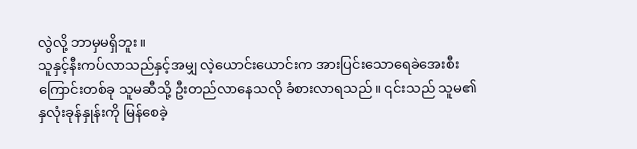လွဲလို့ ဘာမှမရှိဘူး။
သူနှင့်နီးကပ်လာသည်နှင့်အမျှ လဲ့ယောင်းယောင်းက အားပြင်းသောရေခဲအေးစီးကြောင်းတစ်ခု သူမဆီသို့ ဦးတည်လာနေသလို ခံစားလာရသည်။ ၎င်းသည် သူမ၏ နှလုံးခုန်နှုန်းကို မြန်စေခဲ့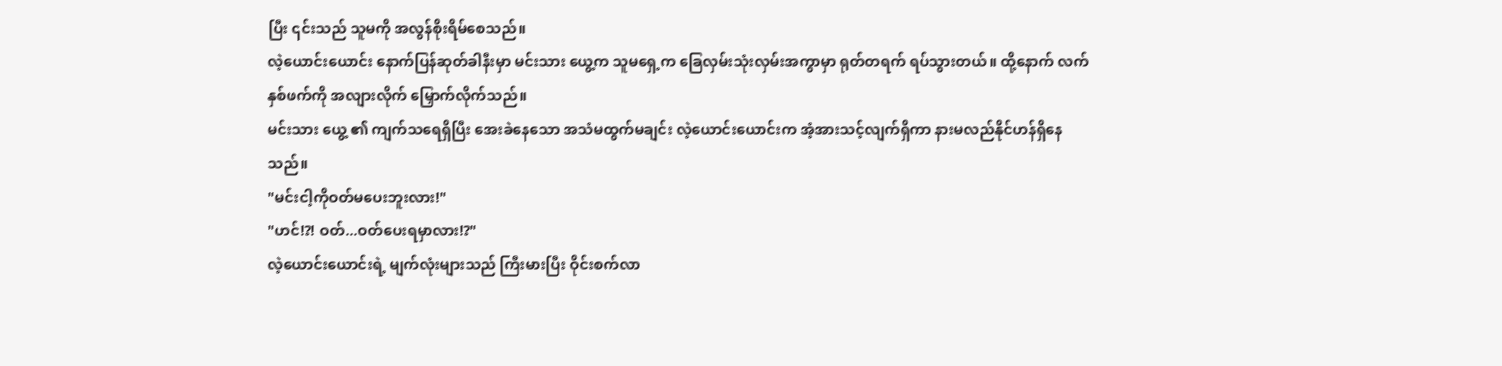ပြီး ၎င်းသည် သူမကို အလွန်စိုးရိမ်စေသည်။
လဲ့ယောင်းယောင်း နောက်ပြန်ဆုတ်ခါနီးမှာ မင်းသား ယွေ့က သူမရှေ့က ခြေလှမ်းသုံးလှမ်းအကွာမှာ ရုတ်တရက် ရပ်သွားတယ်။ ထို့နောက် လက်နှစ်ဖက်ကို အလျားလိုက် မြှောက်လိုက်သည်။
မင်းသား ယွေ့ ၏ ကျက်သရေရှိပြီး အေးခဲနေသော အသံမထွက်မချင်း လဲ့ယောင်းယောင်းက အံ့အားသင့်လျက်ရှိကာ နားမလည်နိုင်ဟန်ရှိနေသည်။
"မင်းငါ့ကိုဝတ်မပေးဘူးလား!"
"ဟင်!?! ဝတ်...ဝတ်ပေးရမှာလား!?"
လဲ့ယောင်းယောင်းရဲ့ မျက်လုံးများသည် ကြီးမားပြီး ဝိုင်းစက်လာ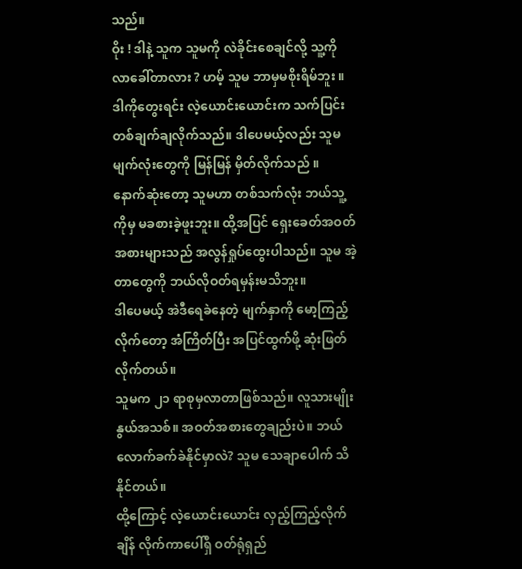သည်။
ဝိုး ! ဒါနဲ့ သူက သူမကို လဲခိုင်းစေချင်လို့ သူ့ကို လာခေါ်တာလား ? ဟမ့် သူမ ဘာမှမစိုးရိမ်ဘူး ။
ဒါကိုတွေးရင်း လဲ့ယောင်းယောင်းက သက်ပြင်းတစ်ချက်ချလိုက်သည်။ ဒါပေမယ့်လည်း သူမ မျက်လုံးတွေကို မြန်မြန် မှိတ်လိုက်သည် ။
နောက်ဆုံးတော့ သူမဟာ တစ်သက်လုံး ဘယ်သူ့ကိုမှ မခစားခဲ့ဖူးဘူး။ ထို့အပြင် ရှေးခေတ်အဝတ်အစားများသည် အလွန်ရှုပ်ထွေးပါသည်။ သူမ အဲ့တာတွေကို ဘယ်လိုဝတ်ရမှန်းမသိဘူး။
ဒါပေမယ့် အဲဒီရေခဲနေတဲ့ မျက်နှာကို မော့ကြည့်လိုက်တော့ အံကြိတ်ပြီး အပြင်ထွက်ဖို့ ဆုံးဖြတ်လိုက်တယ်။
သူမက ၂၁ ရာစုမှလာတာဖြစ်သည်။ လူသားမျိုးနွယ်အသစ်။ အဝတ်အစားတွေချည်းပဲ။ ဘယ်လောက်ခက်ခဲနိုင်မှာလဲ? သူမ သေချာပေါက် သိနိုင်တယ်။
ထို့ကြောင့် လဲ့ယောင်းယောင်း လှည့်ကြည့်လိုက်ချိန် လိုက်ကာပေါ်ရှိ ဝတ်ရုံရှည်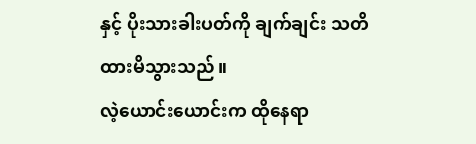နှင့် ပိုးသားခါးပတ်ကို ချက်ချင်း သတိထားမိသွားသည်။
လဲ့ယောင်းယောင်းက ထိုနေရာ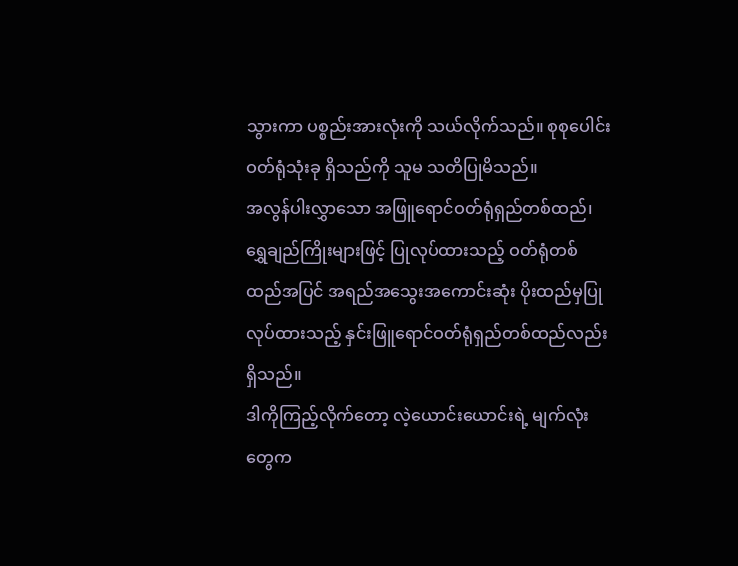သွားကာ ပစ္စည်းအားလုံးကို သယ်လိုက်သည်။ စုစုပေါင်း ဝတ်ရုံသုံးခု ရှိသည်ကို သူမ သတိပြုမိသည်။
အလွန်ပါးလွှာသော အဖြူရောင်ဝတ်ရုံရှည်တစ်ထည်၊ ရွှေချည်ကြိုးများဖြင့် ပြုလုပ်ထားသည့် ဝတ်ရုံတစ်ထည်အပြင် အရည်အသွေးအကောင်းဆုံး ပိုးထည်မှပြုလုပ်ထားသည့် နှင်းဖြူရောင်ဝတ်ရုံရှည်တစ်ထည်လည်း ရှိသည်။
ဒါကိုကြည့်လိုက်တော့ လဲ့ယောင်းယောင်းရဲ့ မျက်လုံးတွေက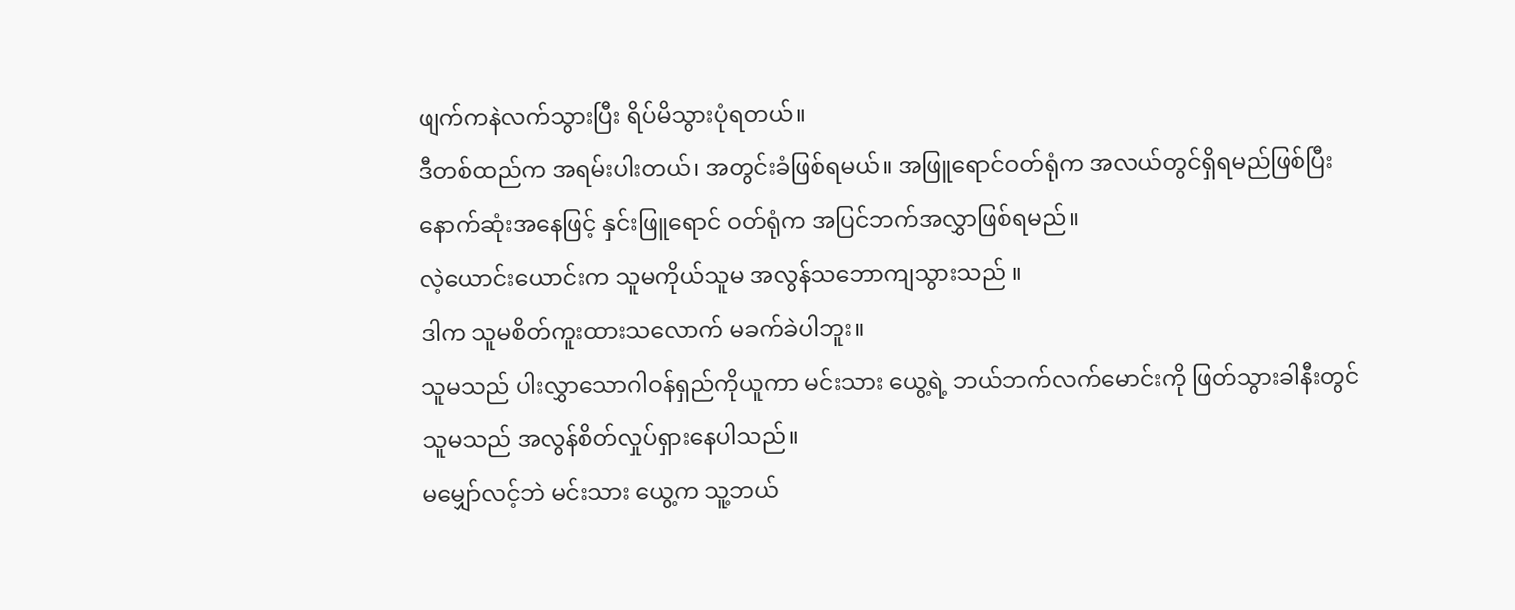ဖျက်ကနဲလက်သွားပြီး ရိပ်မိသွားပုံရတယ်။
ဒီတစ်ထည်က အရမ်းပါးတယ်၊ အတွင်းခံဖြစ်ရမယ်။ အဖြူရောင်ဝတ်ရုံက အလယ်တွင်ရှိရမည်ဖြစ်ပြီး နောက်ဆုံးအနေဖြင့် နှင်းဖြူရောင် ဝတ်ရုံက အပြင်ဘက်အလွှာဖြစ်ရမည်။
လဲ့ယောင်းယောင်းက သူမကိုယ်သူမ အလွန်သဘောကျသွားသည် ။
ဒါက သူမစိတ်ကူးထားသလောက် မခက်ခဲပါဘူး။
သူမသည် ပါးလွှာသောဂါဝန်ရှည်ကိုယူကာ မင်းသား ယွေ့ရဲ့ ဘယ်ဘက်လက်မောင်းကို ဖြတ်သွားခါနီးတွင် သူမသည် အလွန်စိတ်လှုပ်ရှားနေပါသည်။
မမျှော်လင့်ဘဲ မင်းသား ယွေ့က သူ့ဘယ်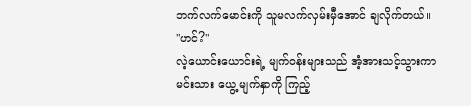ဘက်လက်မောင်းကို သူမလက်လှမ်းမှီအောင် ချလိုက်တယ်။
"ဟင်?"
လဲ့ယောင်းယောင်းရဲ့ မျက်ဝန်းများသည် အံ့အားသင့်သွားကာ မင်းသား ယွေ့ မျက်နှာကို ကြည့်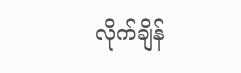လိုက်ချိန်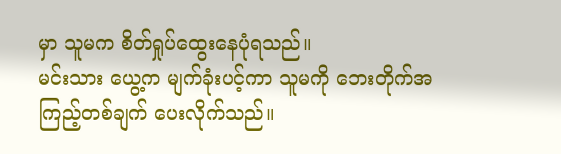မှာ သူမက စိတ်ရှုပ်ထွေးနေပုံရသည်။
မင်းသား ယွေ့က မျက်ခုံးပင့်ကာ သူမကို ဘေးတိုက်အကြည့်တစ်ချက် ပေးလိုက်သည်။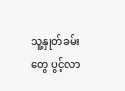သူ့နှုတ်ခမ်းတွေ ပွင့်လာ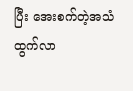ပြီး အေးစက်တဲ့အသံ ထွက်လာ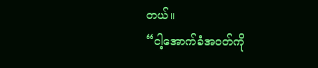တယ်။
“ငါ့အောက်ခံအဝတ်ကို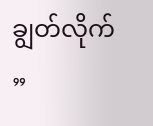ချွတ်လိုက် ”